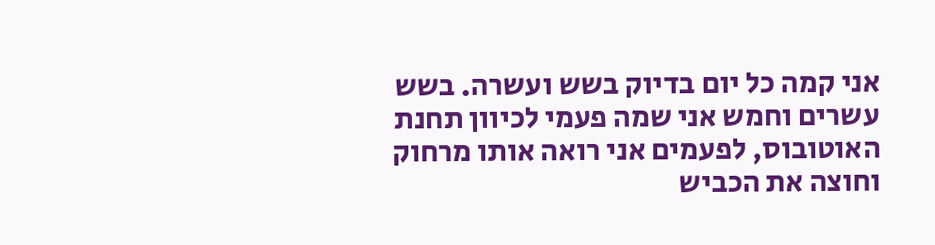אני קמה כל יום בדיוק בשש ועשרה. בשש עשרים וחמש אני שמה פעמי לכיוון תחנת האוטובוס, לפעמים אני רואה אותו מרחוק וחוצה את הכביש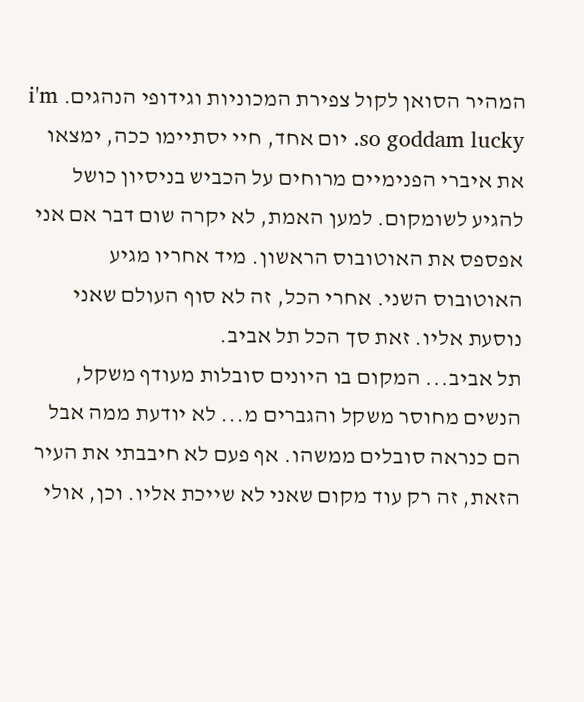המהיר הסואן לקול צפירת המכוניות וגידופי הנהגים. i'm so goddam lucky. יום אחד, חיי יסתיימו ככה, ימצאו את איברי הפנימיים מרוחים על הכביש בניסיון כושל להגיע לשומקום. למען האמת, לא יקרה שום דבר אם אני אפספס את האוטובוס הראשון. מיד אחריו מגיע האוטובוס השני. אחרי הכל, זה לא סוף העולם שאני נוסעת אליו. זאת סך הכל תל אביב.
תל אביב... המקום בו היונים סובלות מעודף משקל, הנשים מחוסר משקל והגברים מ... לא יודעת ממה אבל הם כנראה סובלים ממשהו. אף פעם לא חיבבתי את העיר הזאת, זה רק עוד מקום שאני לא שייכת אליו. וכן, אולי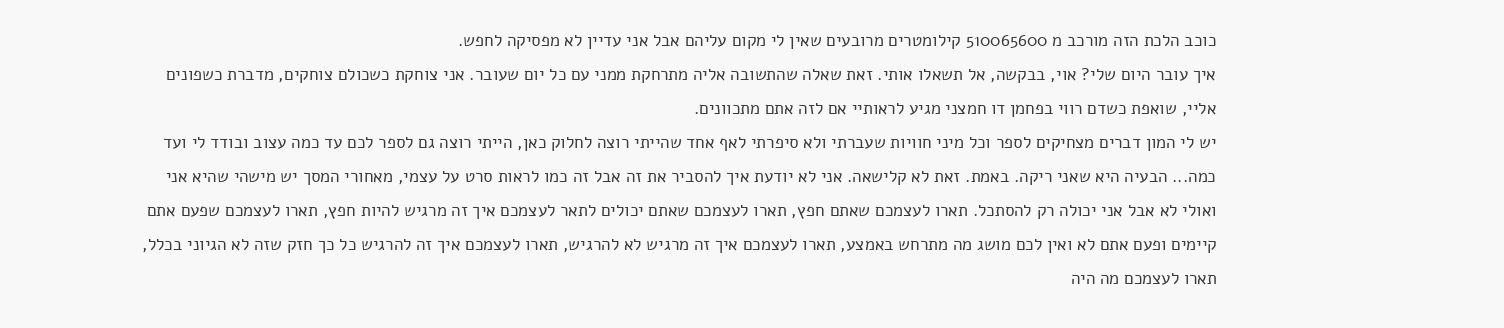כוכב הלכת הזה מורכב מ 510065600 קילומטרים מרובעים שאין לי מקום עליהם אבל אני עדיין לא מפסיקה לחפש.
איך עובר היום שלי? אוי, בבקשה, אל תשאלו אותי. זאת שאלה שהתשובה אליה מתרחקת ממני עם כל יום שעובר. אני צוחקת כשכולם צוחקים, מדברת כשפונים אליי, שואפת כשדם רווי בפחמן דו חמצני מגיע לראותיי אם לזה אתם מתכוונים.
יש לי המון דברים מצחיקים לספר וכל מיני חוויות שעברתי ולא סיפרתי לאף אחד שהייתי רוצה לחלוק כאן, הייתי רוצה גם לספר לכם עד כמה עצוב ובודד לי ועד כמה... הבעיה היא שאני ריקה. באמת. זאת לא קלישאה. אני לא יודעת איך להסביר את זה אבל זה כמו לראות סרט על עצמי, מאחורי המסך יש מישהי שהיא אני ואולי לא אבל אני יכולה רק להסתכל. תארו לעצמכם שאתם חפץ, תארו לעצמכם שאתם יכולים לתאר לעצמכם איך זה מרגיש להיות חפץ, תארו לעצמכם שפעם אתם קיימים ופעם אתם לא ואין לכם מושג מה מתרחש באמצע, תארו לעצמכם איך זה מרגיש לא להרגיש, תארו לעצמכם איך זה להרגיש כל כך חזק שזה לא הגיוני בכלל, תארו לעצמכם מה היה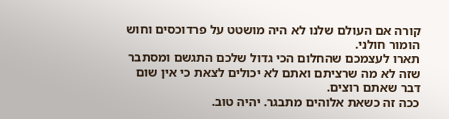קורה אם העולם שלנו לא היה מושטט על פרדוכסים וחוש הומור חולני.
תארו לעצמכם שהחלום הכי גדול שלכם התגשם ומסתבר שזה לא מה שרציתם ואתם לא יכולים לצאת כי אין שום דבר שאתם רוצים.
ככה זה כשאת אלוהים מתבגר. יהיה טוב.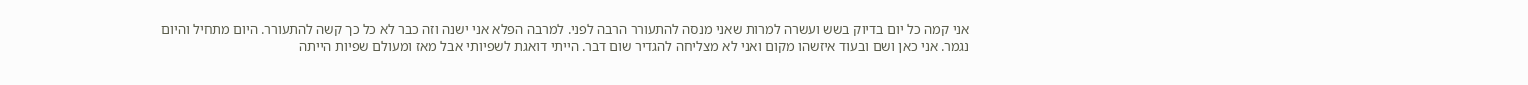אני קמה כל יום בדיוק בשש ועשרה למרות שאני מנסה להתעורר הרבה לפני. למרבה הפלא אני ישנה וזה כבר לא כל כך קשה להתעורר. היום מתחיל והיום נגמר. אני כאן ושם ובעוד איזשהו מקום ואני לא מצליחה להגדיר שום דבר. הייתי דואגת לשפיותי אבל מאז ומעולם שפיות הייתה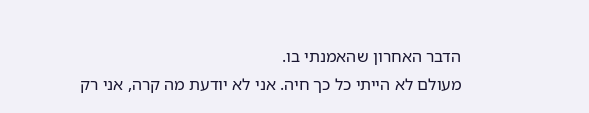הדבר האחרון שהאמנתי בו.
מעולם לא הייתי כל כך חיה. אני לא יודעת מה קרה, אני רק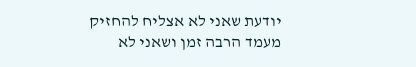יודעת שאני לא אצליח להחזיק מעמד הרבה זמן ושאני לא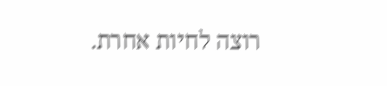רוצה לחיות אחרת.